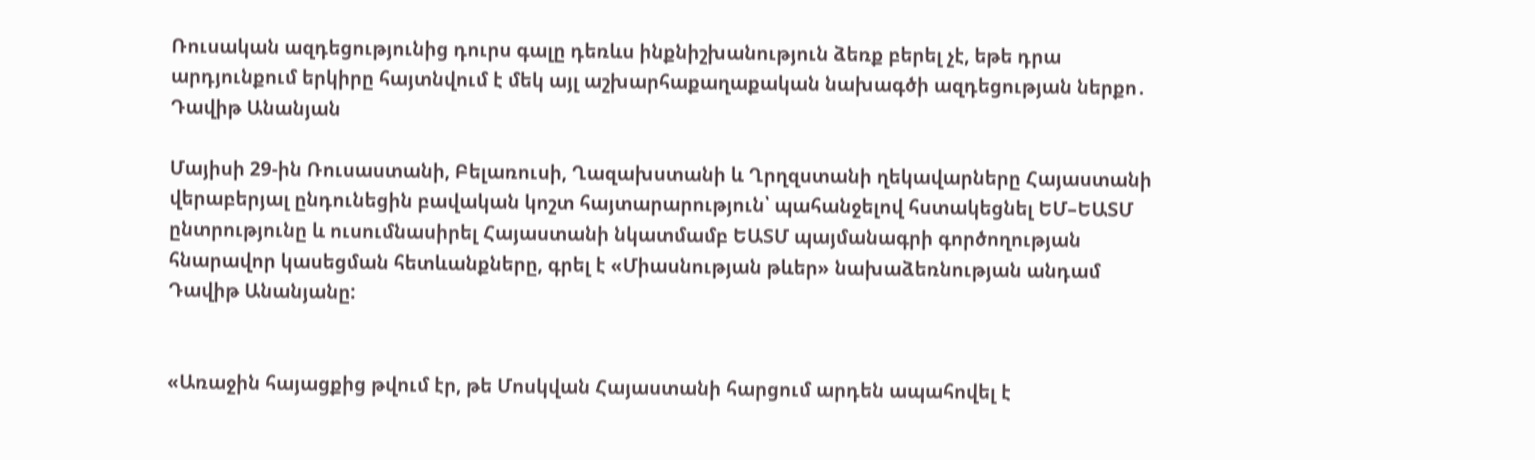Ռուսական ազդեցությունից դուրս գալը դեռևս ինքնիշխանություն ձեռք բերել չէ, եթե դրա արդյունքում երկիրը հայտնվում է մեկ այլ աշխարհաքաղաքական նախագծի ազդեցության ներքո․ Դավիթ Անանյան

Մայիսի 29-ին Ռուսաստանի, Բելառուսի, Ղազախստանի և Ղրղզստանի ղեկավարները Հայաստանի վերաբերյալ ընդունեցին բավական կոշտ հայտարարություն՝ պահանջելով հստակեցնել ԵՄ–ԵԱՏՄ ընտրությունը և ուսումնասիրել Հայաստանի նկատմամբ ԵԱՏՄ պայմանագրի գործողության հնարավոր կասեցման հետևանքները, գրել է «Միասնության թևեր» նախաձեռնության անդամ Դավիթ Անանյանը:


«Առաջին հայացքից թվում էր, թե Մոսկվան Հայաստանի հարցում արդեն ապահովել է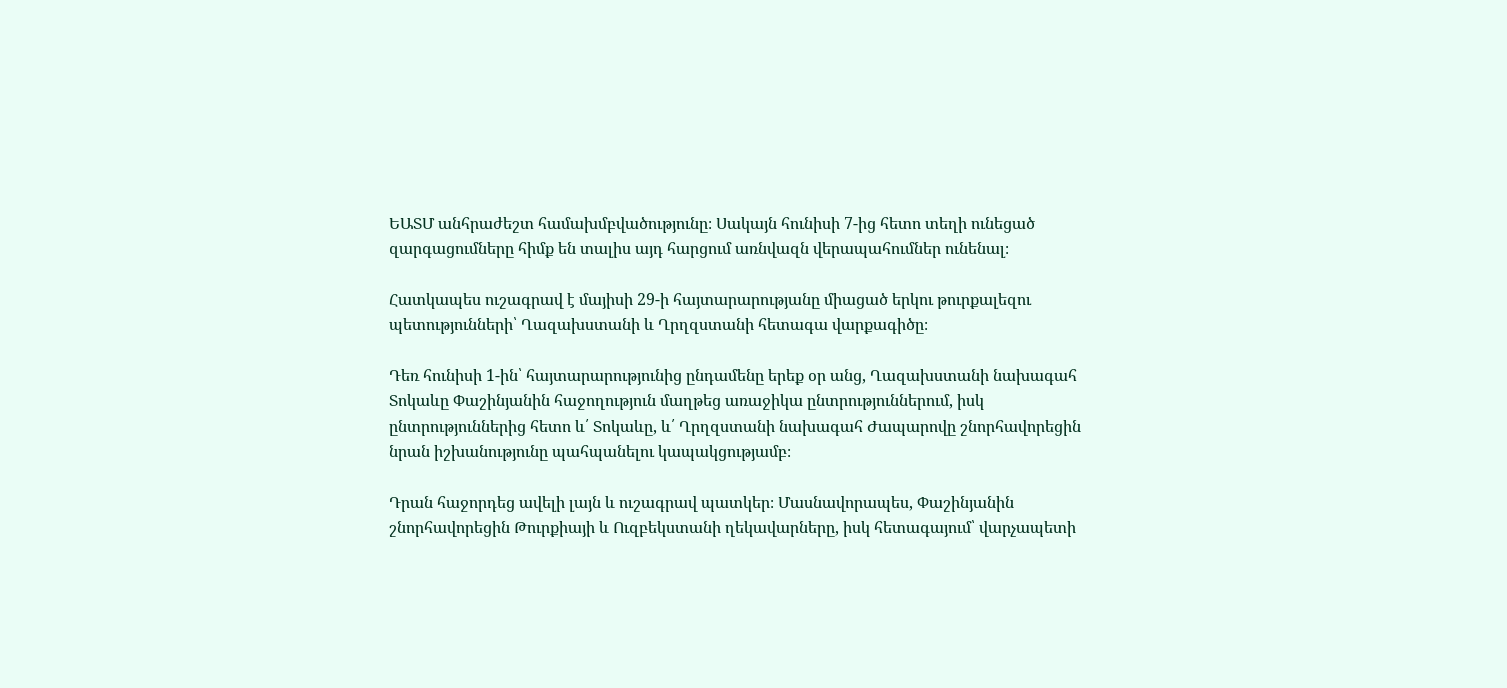ԵԱՏՄ անհրաժեշտ համախմբվածությունը։ Սակայն հունիսի 7-ից հետո տեղի ունեցած զարգացումները հիմք են տալիս այդ հարցում առնվազն վերապահումներ ունենալ։

Հատկապես ուշագրավ է մայիսի 29-ի հայտարարությանը միացած երկու թուրքալեզու պետությունների՝ Ղազախստանի և Ղրղզստանի հետագա վարքագիծը։

Դեռ հունիսի 1-ին՝ հայտարարությունից ընդամենը երեք օր անց, Ղազախստանի նախագահ Տոկաևը Փաշինյանին հաջողություն մաղթեց առաջիկա ընտրություններում, իսկ ընտրություններից հետո և՛ Տոկաևը, և՛ Ղրղզստանի նախագահ Ժապարովը շնորհավորեցին նրան իշխանությունը պահպանելու կապակցությամբ։

Դրան հաջորդեց ավելի լայն և ուշագրավ պատկեր։ Մասնավորապես, Փաշինյանին շնորհավորեցին Թուրքիայի և Ուզբեկստանի ղեկավարները, իսկ հետագայում՝ վարչապետի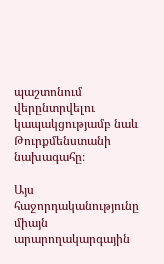պաշտոնում վերընտրվելու կապակցությամբ նաև Թուրքմենստանի նախագահը։

Այս հաջորդականությունը միայն արարողակարգային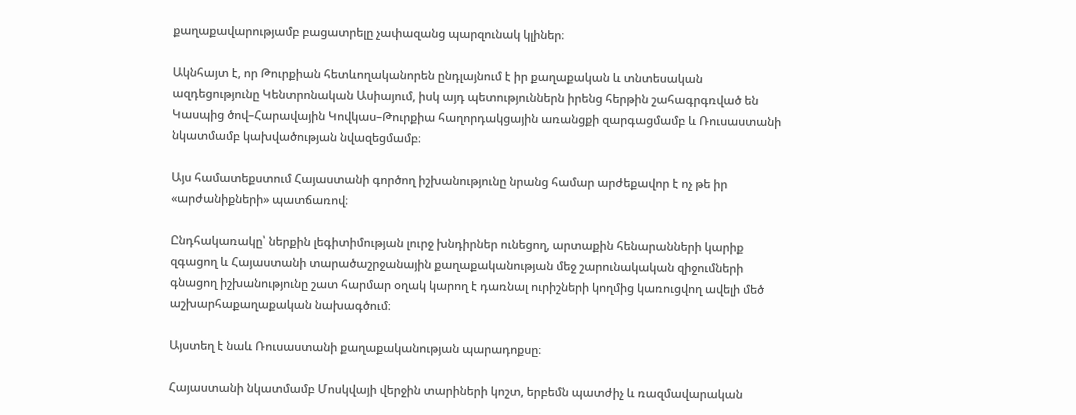քաղաքավարությամբ բացատրելը չափազանց պարզունակ կլիներ։

Ակնհայտ է, որ Թուրքիան հետևողականորեն ընդլայնում է իր քաղաքական և տնտեսական ազդեցությունը Կենտրոնական Ասիայում, իսկ այդ պետություններն իրենց հերթին շահագրգռված են Կասպից ծով–Հարավային Կովկաս–Թուրքիա հաղորդակցային առանցքի զարգացմամբ և Ռուսաստանի նկատմամբ կախվածության նվազեցմամբ։

Այս համատեքստում Հայաստանի գործող իշխանությունը նրանց համար արժեքավոր է ոչ թե իր «արժանիքների» պատճառով։

Ընդհակառակը՝ ներքին լեգիտիմության լուրջ խնդիրներ ունեցող, արտաքին հենարանների կարիք զգացող և Հայաստանի տարածաշրջանային քաղաքականության մեջ շարունակական զիջումների գնացող իշխանությունը շատ հարմար օղակ կարող է դառնալ ուրիշների կողմից կառուցվող ավելի մեծ աշխարհաքաղաքական նախագծում։

Այստեղ է նաև Ռուսաստանի քաղաքականության պարադոքսը։

Հայաստանի նկատմամբ Մոսկվայի վերջին տարիների կոշտ, երբեմն պատժիչ և ռազմավարական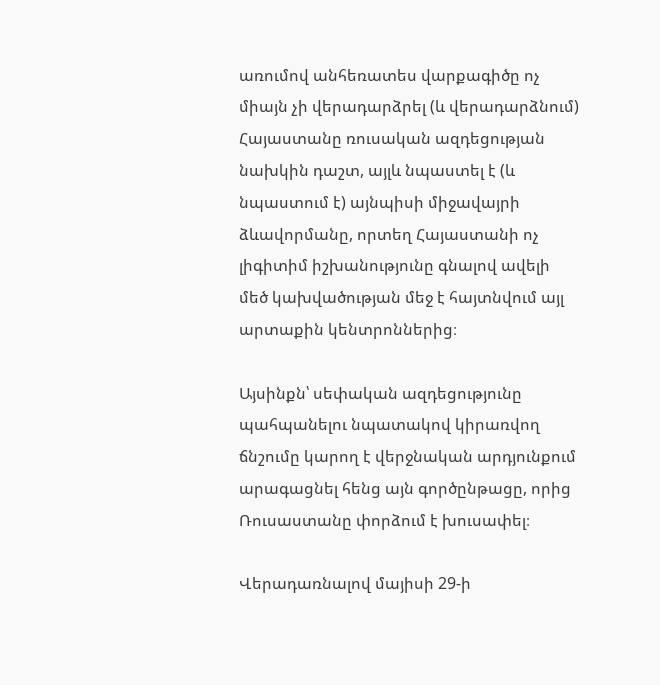առումով անհեռատես վարքագիծը ոչ միայն չի վերադարձրել (և վերադարձնում) Հայաստանը ռուսական ազդեցության նախկին դաշտ, այլև նպաստել է (և նպաստում է) այնպիսի միջավայրի ձևավորմանը, որտեղ Հայաստանի ոչ լիգիտիմ իշխանությունը գնալով ավելի մեծ կախվածության մեջ է հայտնվում այլ արտաքին կենտրոններից։

Այսինքն՝ սեփական ազդեցությունը պահպանելու նպատակով կիրառվող ճնշումը կարող է վերջնական արդյունքում արագացնել հենց այն գործընթացը, որից Ռուսաստանը փորձում է խուսափել։

Վերադառնալով մայիսի 29-ի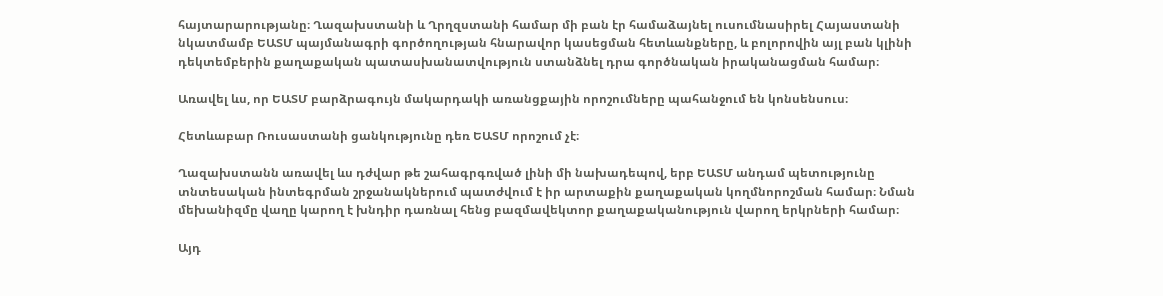հայտարարությանը։ Ղազախստանի և Ղրղզստանի համար մի բան էր համաձայնել ուսումնասիրել Հայաստանի նկատմամբ ԵԱՏՄ պայմանագրի գործողության հնարավոր կասեցման հետևանքները, և բոլորովին այլ բան կլինի դեկտեմբերին քաղաքական պատասխանատվություն ստանձնել դրա գործնական իրականացման համար։

Առավել ևս, որ ԵԱՏՄ բարձրագույն մակարդակի առանցքային որոշումները պահանջում են կոնսենսուս։

Հետևաբար Ռուսաստանի ցանկությունը դեռ ԵԱՏՄ որոշում չէ։

Ղազախստանն առավել ևս դժվար թե շահագրգռված լինի մի նախադեպով, երբ ԵԱՏՄ անդամ պետությունը տնտեսական ինտեգրման շրջանակներում պատժվում է իր արտաքին քաղաքական կողմնորոշման համար։ Նման մեխանիզմը վաղը կարող է խնդիր դառնալ հենց բազմավեկտոր քաղաքականություն վարող երկրների համար։

Այդ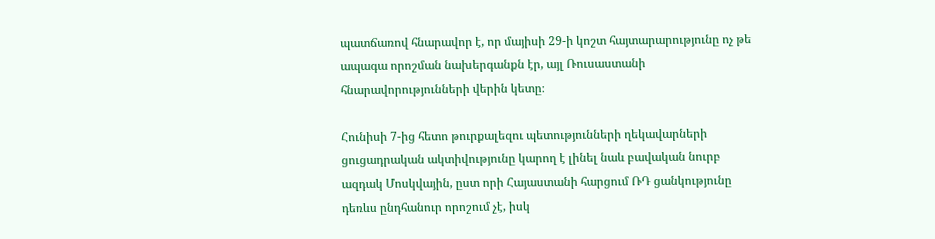պատճառով հնարավոր է, որ մայիսի 29-ի կոշտ հայտարարությունը ոչ թե ապագա որոշման նախերգանքն էր, այլ Ռուսաստանի հնարավորությունների վերին կետը։

Հունիսի 7-ից հետո թուրքալեզու պետությունների ղեկավարների ցուցադրական ակտիվությունը կարող է լինել նաև բավական նուրբ ազդակ Մոսկվային, ըստ որի Հայաստանի հարցում ՌԴ ցանկությունը դեռևս ընդհանուր որոշում չէ, իսկ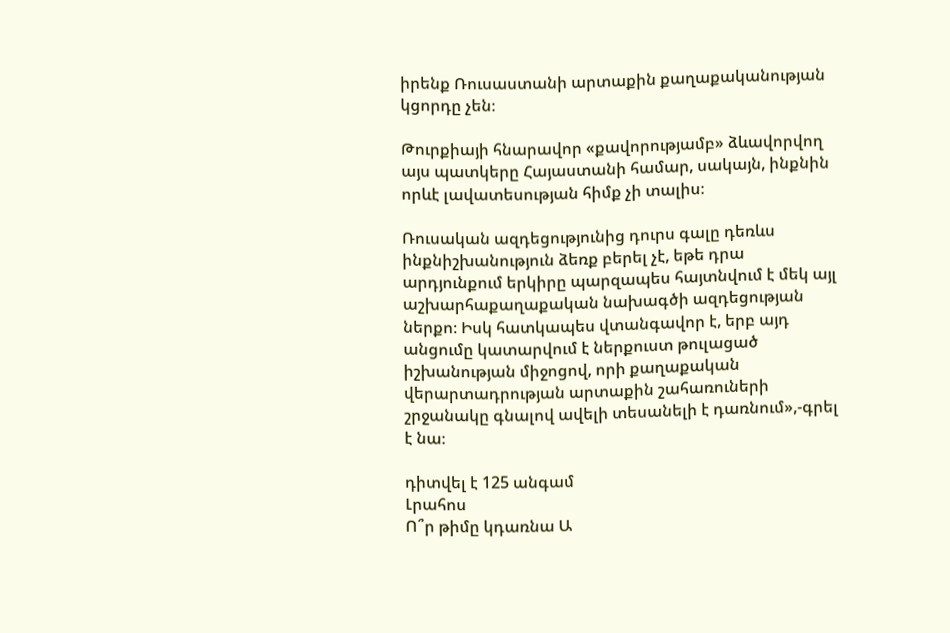իրենք Ռուսաստանի արտաքին քաղաքականության կցորդը չեն։

Թուրքիայի հնարավոր «քավորությամբ» ձևավորվող այս պատկերը Հայաստանի համար, սակայն, ինքնին որևէ լավատեսության հիմք չի տալիս։

Ռուսական ազդեցությունից դուրս գալը դեռևս ինքնիշխանություն ձեռք բերել չէ, եթե դրա արդյունքում երկիրը պարզապես հայտնվում է մեկ այլ աշխարհաքաղաքական նախագծի ազդեցության ներքո։ Իսկ հատկապես վտանգավոր է, երբ այդ անցումը կատարվում է ներքուստ թուլացած իշխանության միջոցով, որի քաղաքական վերարտադրության արտաքին շահառուների շրջանակը գնալով ավելի տեսանելի է դառնում»,-գրել է նա։

դիտվել է 125 անգամ
Լրահոս
Ո՞ր թիմը կդառնա Ա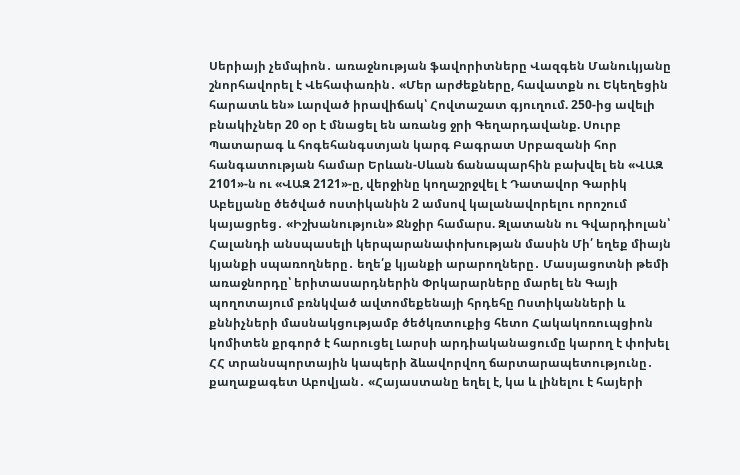Սերիայի չեմպիոն․ առաջնության ֆավորիտները Վազգեն Մանուկյանը շնորհավորել է Վեհափառին․ «Մեր արժեքները, հավատքն ու Եկեղեցին հարատև են» Լարված իրավիճակ՝ Հովտաշատ գյուղում. 250-ից ավելի բնակիչներ 20 օր է մնացել են առանց ջրի Գեղարդավանք. Սուրբ Պատարագ և հոգեհանգստյան կարգ Բագրատ Սրբազանի հոր հանգատության համար Երևան-Սևան ճանապարհին բախվել են «ՎԱԶ 2101»-ն ու «ՎԱԶ 2121»-ը, վերջինը կողաշրջվել է Դատավոր Գարիկ Աբելյանը ծեծված ոստիկանին 2 ամսով կալանավորելու որոշում կայացրեց․ «Իշխանություն» Ջնջիր համարս. Զլատանն ու Գվարդիոլան՝ Հալանդի անսպասելի կերպարանափոխության մասին Մի՛ եղեք միայն կյանքի սպառողները․ եղե՛ք կյանքի արարողները․ Մասյացոտնի թեմի առաջնորդը՝ երիտասարդներին Փրկարարները մարել են Գայի պողոտայում բռնկված ավտոմեքենայի հրդեհը Ոստիկանների և քննիչների մասնակցությամբ ծեծկռտուքից հետո Հակակոռուպցիոն կոմիտեն քրգործ է հարուցել Լարսի արդիականացումը կարող է փոխել ՀՀ տրանսպորտային կապերի ձևավորվող ճարտարապետությունը․ քաղաքագետ Աբովյան․ «Հայաստանը եղել է, կա և լինելու է հայերի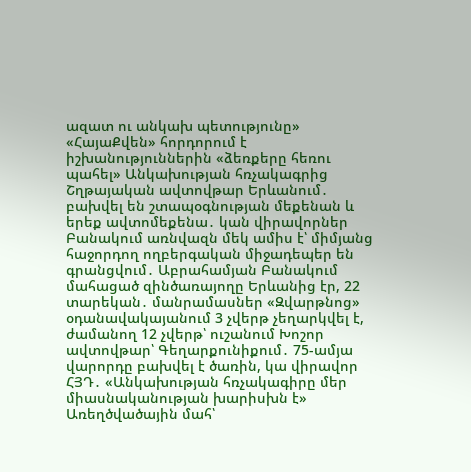ազատ ու անկախ պետությունը» «ՀայաՔվեն» հորդորում է իշխանություններին «ձեռքերը հեռու պահել» Անկախության հռչակագրից Շղթայական ավտովթար Երևանում․ բախվել են շտապօգնության մեքենան և երեք ավտոմեքենա․ կան վիրավորներ Բանակում առնվազն մեկ ամիս է՝ միմյանց հաջորդող ողբերգական միջադեպեր են գրանցվում․ Աբրահամյան Բանակում մահացած զինծառայողը Երևանից էր, 22 տարեկան․ մանրամասներ «Զվարթնոց» օդանավակայանում 3 չվերթ չեղարկվել է, ժամանող 12 չվերթ՝ ուշանում Խոշոր ավտովթար՝ Գեղարքունիքում․ 75-ամյա վարորդը բախվել է ծառին, կա վիրավոր ՀՅԴ․ «Անկախության հռչակագիրը մեր միասնականության խարիսխն է» Առեղծվածային մահ՝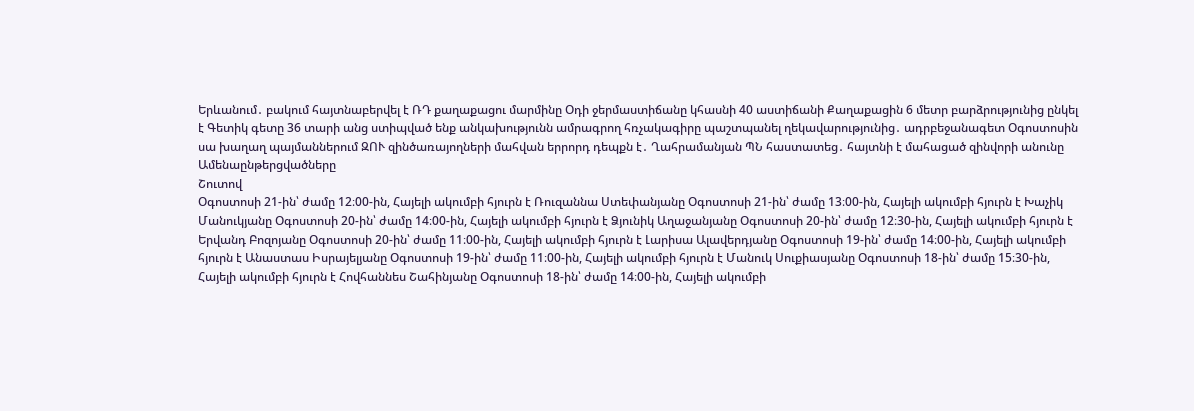Երևանում․ բակում հայտնաբերվել է ՌԴ քաղաքացու մարմինը Օդի ջերմաստիճանը կհասնի 40 աստիճանի Քաղաքացին 6 մետր բարձրությունից ընկել է Գետիկ գետը 36 տարի անց ստիպված ենք անկախությունն ամրագրող հռչակագիրը պաշտպանել ղեկավարությունից․ ադրբեջանագետ Օգոստոսին սա խաղաղ պայմաններում ԶՈՒ զինծառայողների մահվան երրորդ դեպքն է․ Ղահրամանյան ՊՆ հաստատեց․ հայտնի է մահացած զինվորի անունը
Ամենաընթերցվածները
Շուտով
Օգոստոսի 21-ին՝ ժամը 12։00-ին, Հայելի ակումբի հյուրն է Ռուզաննա Ստեփանյանը Օգոստոսի 21-ին՝ ժամը 13։00-ին, Հայելի ակումբի հյուրն է Խաչիկ Մանուկյանը Օգոստոսի 20-ին՝ ժամը 14։00-ին, Հայելի ակումբի հյուրն է Ձյունիկ Աղաջանյանը Օգոստոսի 20-ին՝ ժամը 12։30-ին, Հայելի ակումբի հյուրն է Երվանդ Բոզոյանը Օգոստոսի 20-ին՝ ժամը 11։00-ին, Հայելի ակումբի հյուրն է Լարիսա Ալավերդյանը Օգոստոսի 19-ին՝ ժամը 14։00-ին, Հայելի ակումբի հյուրն է Անաստաս Իսրայելյանը Օգոստոսի 19-ին՝ ժամը 11։00-ին, Հայելի ակումբի հյուրն է Մանուկ Սուքիասյանը Օգոստոսի 18-ին՝ ժամը 15։30-ին, Հայելի ակումբի հյուրն է Հովհաննես Շահինյանը Օգոստոսի 18-ին՝ ժամը 14։00-ին, Հայելի ակումբի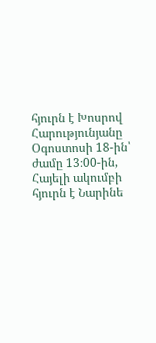հյուրն է Խոսրով Հարությունյանը Օգոստոսի 18-ին՝ ժամը 13։00-ին, Հայելի ակումբի հյուրն է Նարինե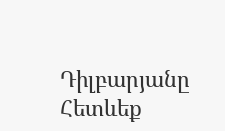Դիլբարյանը
Հետևեք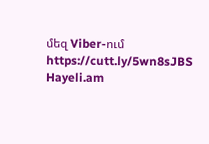մեզ Viber-ում https://cutt.ly/5wn8sJBS
Hayeli.am